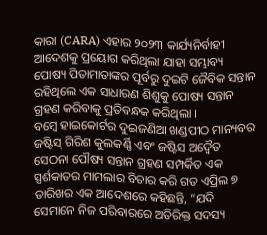କାରା (CARA) ଏହାର ୨୦୨୩ କାର୍ଯ୍ୟନିର୍ବାହୀ ଆଦେଶକୁ ପ୍ରୟୋଗ କରିଥିଲା ଯାହା ସମ୍ଭାବ୍ୟ ପୋଷ୍ୟ ପିତାମାତାଙ୍କର ପୂର୍ବରୁ ଦୁଇଟି ଜୈବିକ ସନ୍ତାନ ରହିଥିଲେ ଏକ ସାଧାରଣ ଶିଶୁକୁ ପୋଷ୍ୟ ସନ୍ତାନ ଗ୍ରହଣ କରିବାକୁ ପ୍ରତିବନ୍ଧକ କରିଥିଲା ।
ବମ୍ବେ ହାଇକୋର୍ଟର ଦୁଇଜଣିଆ ଖଣ୍ଡପୀଠ ମାନ୍ୟବର ଜଷ୍ଟିସ୍ ଗିରିଶ କୁଲକର୍ଣ୍ଣି ଏବଂ ଜଷ୍ଟିସ ଅଦ୍ବୈତ ସେଠନା ପୌଷ୍ୟ ସନ୍ତାନ ଗ୍ରହଣ ସମ୍ପର୍କିତ ଏକ ସ୍ପର୍ଶକାତର ମାମଲାର ବିଚାର କରି ଗତ ଏପ୍ରିଲ ୭ ତାରିଖର ଏକ ଆଦେଶରେ କହିଛନ୍ତି, “ଯଦି ସେମାନେ ନିଜ ପରିବାରରେ ଅତିରିକ୍ତ ସଦସ୍ୟ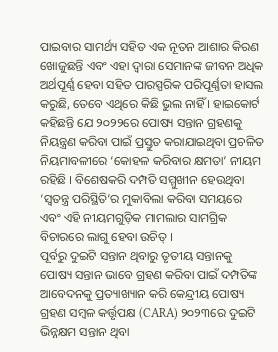ପାଇବାର ସାମର୍ଥ୍ୟ ସହିତ ଏକ ନୂତନ ଆଶାର କିରଣ ଖୋଜୁଛନ୍ତି ଏବଂ ଏହା ଦ୍ୱାରା ସେମାନଙ୍କ ଜୀବନ ଅଧିକ ଅର୍ଥପୂର୍ଣ୍ଣ ହେବା ସହିତ ପାରସ୍ପରିକ ପରିପୂର୍ଣ୍ଣତା ହାସଲ କରୁଛି, ତେବେ ଏଥିରେ କିଛି ଭୁଲ ନାହିଁ । ହାଇକୋର୍ଟ କହିଛନ୍ତି ଯେ ୨୦୨୨ରେ ପୋଷ୍ୟ ସନ୍ତାନ ଗ୍ରହଣକୁ ନିୟନ୍ତ୍ରଣ କରିବା ପାଇଁ ପ୍ରସ୍ତୁତ କରାଯାଇଥିବା ପ୍ରଚଳିତ ନିୟମାବଳୀରେ ‘କୋହଳ କରିବାର କ୍ଷମତା’ ନୀୟମ ରହିଛି । ବିଶେଷକରି ଦମ୍ପତି ସମ୍ମୁଖୀନ ହେଉଥିବା ‘ସ୍ୱତନ୍ତ୍ର ପରିସ୍ଥିତି’ର ମୁକାବିଲା କରିବା ସମୟରେ ଏବଂ ଏହି ନୀୟମଗୁଡ଼ିକ ମାମଲାର ସାମଗ୍ରିକ ବିଚାରରେ ଲାଗୁ ହେବା ଉଚିତ୍ ।
ପୂର୍ବରୁ ଦୁଇଟି ସନ୍ତାନ ଥିବାରୁ ତୃତୀୟ ସନ୍ତାନକୁ ପୋଷ୍ୟ ସନ୍ତାନ ଭାବେ ଗ୍ରହଣ କରିବା ପାଇଁ ଦମ୍ପତିଙ୍କ ଆବେଦନକୁ ପ୍ରତ୍ୟାଖ୍ୟାନ କରି କେନ୍ଦ୍ରୀୟ ପୋଷ୍ୟ ଗ୍ରହଣ ସମ୍ବଳ କର୍ତ୍ତୃପକ୍ଷ (CARA) ୨୦୨୩ରେ ଦୁଇଟି ଭିନ୍ନକ୍ଷମ ସନ୍ତାନ ଥିବା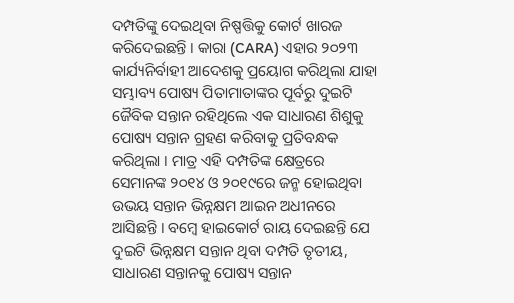ଦମ୍ପତିଙ୍କୁ ଦେଇଥିବା ନିଷ୍ପତ୍ତିକୁ କୋର୍ଟ ଖାରଜ କରିଦେଇଛନ୍ତି । କାରା (CARA) ଏହାର ୨୦୨୩ କାର୍ଯ୍ୟନିର୍ବାହୀ ଆଦେଶକୁ ପ୍ରୟୋଗ କରିଥିଲା ଯାହା ସମ୍ଭାବ୍ୟ ପୋଷ୍ୟ ପିତାମାତାଙ୍କର ପୂର୍ବରୁ ଦୁଇଟି ଜୈବିକ ସନ୍ତାନ ରହିଥିଲେ ଏକ ସାଧାରଣ ଶିଶୁକୁ ପୋଷ୍ୟ ସନ୍ତାନ ଗ୍ରହଣ କରିବାକୁ ପ୍ରତିବନ୍ଧକ କରିଥିଲା । ମାତ୍ର ଏହି ଦମ୍ପତିଙ୍କ କ୍ଷେତ୍ରରେ ସେମାନଙ୍କ ୨୦୧୪ ଓ ୨୦୧୯ରେ ଜନ୍ମ ହୋଇଥିବା ଉଭୟ ସନ୍ତାନ ଭିନ୍ନକ୍ଷମ ଆଇନ ଅଧୀନରେ ଆସିଛନ୍ତି । ବମ୍ବେ ହାଇକୋର୍ଟ ରାୟ ଦେଇଛନ୍ତି ଯେ ଦୁଇଟି ଭିନ୍ନକ୍ଷମ ସନ୍ତାନ ଥିବା ଦମ୍ପତି ତୃତୀୟ, ସାଧାରଣ ସନ୍ତାନକୁ ପୋଷ୍ୟ ସନ୍ତାନ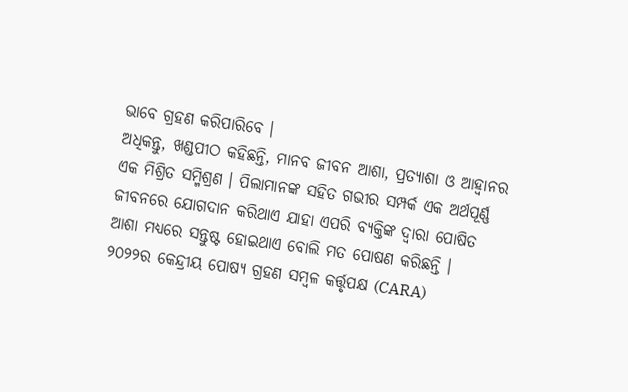ଭାବେ ଗ୍ରହଣ କରିପାରିବେ ।
ଅଧିକନ୍ତୁ, ଖଣ୍ଡପୀଠ କହିଛନ୍ତି, ମାନବ ଜୀବନ ଆଶା, ପ୍ରତ୍ୟାଶା ଓ ଆହ୍ୱାନର ଏକ ମିଶ୍ରିତ ସମ୍ମିଶ୍ରଣ । ପିଲାମାନଙ୍କ ସହିତ ଗଭୀର ସମ୍ପର୍କ ଏକ ଅର୍ଥପୂର୍ଣ୍ଣ ଜୀବନରେ ଯୋଗଦାନ କରିଥାଏ ଯାହା ଏପରି ବ୍ୟକ୍ତିଙ୍କ ଦ୍ୱାରା ପୋଷିତ ଆଶା ମଧ୍ୟରେ ସନ୍ତୁଷ୍ଟ ହୋଇଥାଏ ବୋଲି ମତ ପୋଷଣ କରିଛନ୍ତି । ୨୦୨୨ର କେନ୍ଦ୍ରୀୟ ପୋଷ୍ୟ ଗ୍ରହଣ ସମ୍ବଳ କର୍ତ୍ତୃପକ୍ଷ (CARA)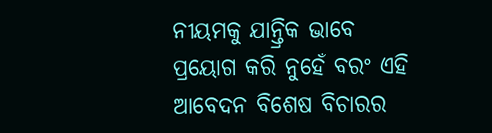ନୀୟମକୁ ଯାନ୍ତ୍ରିକ ଭାବେ ପ୍ରୟୋଗ କରି ନୁହେଁ ବରଂ ଏହି ଆବେଦନ ବିଶେଷ ବିଚାରର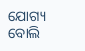ଯୋଗ୍ୟ ବୋଲି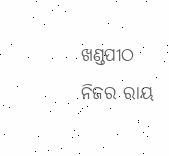ଖଣ୍ଡପୀଠ ନିଜର ରାୟ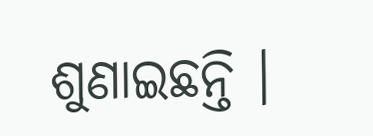ଶୁଣାଇଛନ୍ତି ।